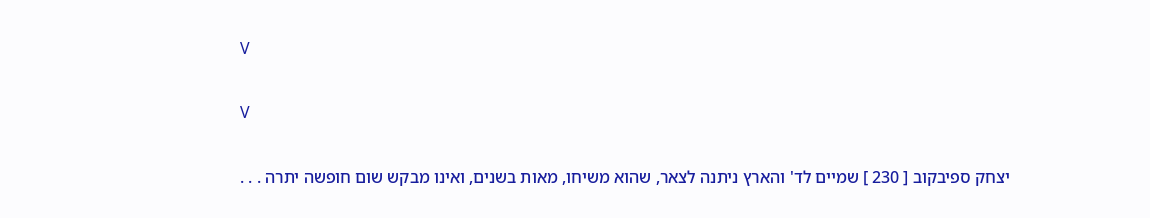V

V

יצחק ספיבקוב [ 230 ] שמיים לד' והארץ ניתנה לצאר, שהוא משיחו, מאות בשנים, ואינו מבקש שום חופשה יתרה . . .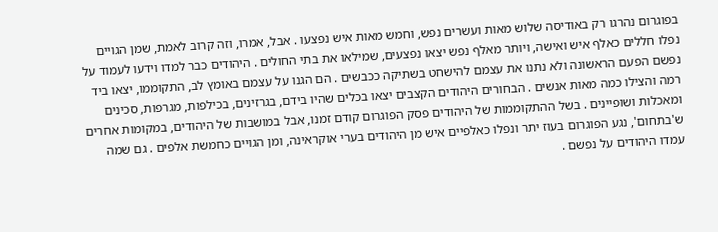בפוגרום נהרגו רק באודיסה שלוש מאות ועשרים נפש, וחמש מאות איש נפצעו . אבל, אמרו, וזה קרוב לאמת, שמן הגויים נפלו חללים כאלף איש ואישה, ויותר מאלף נפש יצאו נפצעים, שמילאו את בתי החולים . היהודים כבר למדו וידעו לעמוד על נפשם הפעם הראשונה ולא נתנו את עצמם להישחט בשתיקה ככבשים . הם הגנו על עצמם באומץ לב, התקוממו, יצאו ביד רמה והצילו כמה מאות אנשים . הבחורים היהודים הקצבים יצאו בכלים שהיו בידם, בגרזינים, בכילפות, מגרפות, סכינים ומאכלות ושופיינים . בשל ההתקוממות של היהודים פסק הפוגרום קודם זמנו, אבל במושבות של היהודים, במקומות אחרים ש'בתחום', נגע הפוגרום בעוז יתר ונפלו כאלפיים איש מן היהודים בערי אוקראינה, ומן הגויים כחמשת אלפים . גם שמה עמדו היהודים על נפשם .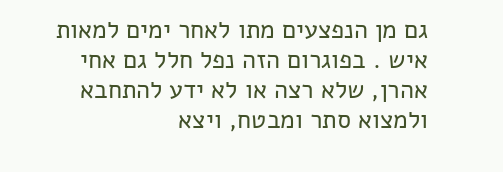גם מן הנפצעים מתו לאחר ימים למאות איש . בפוגרום הזה נפל חלל גם אחי אהרן, שלא רצה או לא ידע להתחבא ולמצוא סתר ומבטח, ויצא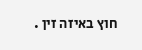חוץ באיזה זין .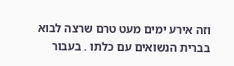וזה אירע ימים מעט טרם שרצה לבוא בברית הנשואים עם כלתו . בעבור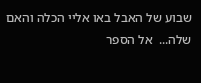שבוע של האבל באו אליי הכלה והאם שלה...  אל הספר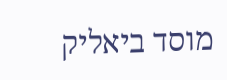מוסד ביאליק